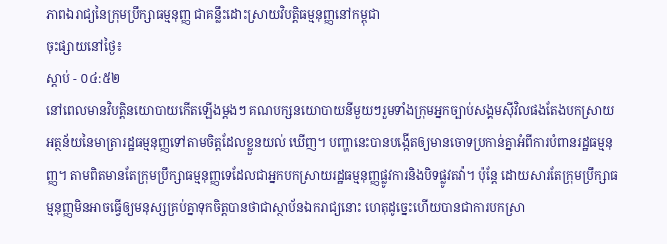ភាពឯរាជ្យនៃក្រុមប្រឹក្សាធម្មនុញ្ញ ជាគន្លឹះដោះស្រាយវិបត្តិធម្មនុញ្ញនៅកម្ពុជា
ចុះផ្សាយនៅថ្ងៃ៖
ស្តាប់ - ០៤:៥២
នៅពេលមានវិបត្តិនយោបាយកើតឡើងម្តងៗ គណបក្សនយោបាយនីមួយៗរួមទាំងក្រុមអ្នកច្បាប់សង្គមស៊ីវិលផងតែងបកស្រាយអត្ថន័យនៃមាត្រារដ្ឋធម្មនុញ្ញទៅតាមចិត្តដែលខ្លួនយល់ ឃើញ។ បញ្ហានេះបានបង្កើតឲ្យមានចោទប្រកាន់គ្នាអំពីការបំពានរដ្ឋធម្មនុញ្ញ។ តាមពិតមានតែក្រុមប្រឹក្សាធម្មនុញ្ញទេដែលជាអ្នកបកស្រាយរដ្ឋធម្មនុញ្ញផ្លូវការនិងបិទផ្លូវតវ៉ា។ ប៉ុន្តែ ដោយសារតែក្រុមប្រឹក្សាធម្មនុញ្ញមិនអាចធ្វើឲ្យមនុស្សគ្រប់គ្នាទុកចិត្តបានថាជាស្ថាប័នឯករាជ្យនោះ ហេតុដូច្នេះហើយបានជាការបកស្រា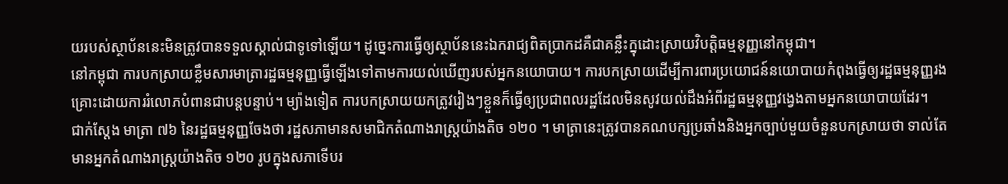យរបស់ស្ថាប័ននេះមិនត្រូវបានទទួលស្គាល់ជាទូទៅឡើយ។ ដូច្នេះការធ្វើឲ្យស្ថាប័ននេះឯករាជ្យពិតប្រាកដគឺជាគន្លឹះក្នុដោះស្រាយវិបត្តិធម្មនុញ្ញនៅកម្ពុជា។
នៅកម្ពុជា ការបកស្រាយខ្លឹមសារមាត្រារដ្ឋធម្មនុញ្ញធ្វើឡើងទៅតាមការយល់ឃើញរបស់អ្នកនយោបាយ។ ការបកស្រាយដើម្បីការពារប្រយោជន៍នយោបាយកំពុងធ្វើឲ្យរដ្ឋធម្មនុញ្ញរងគ្រោះដោយការរំលោភបំពានជាបន្តបន្ទាប់។ ម្យ៉ាងទៀត ការបកស្រាយយកត្រូវរៀងៗខ្លួនក៏ធ្វើឲ្យប្រជាពលរដ្ឋដែលមិនសូវយល់ដឹងអំពីរដ្ឋធម្មនុញ្ញវង្វេងតាមអ្នកនយោបាយដែរ។
ជាក់ស្តែង មាត្រា ៧៦ នៃរដ្ឋធម្មនុញ្ញចែងថា រដ្ឋសភាមានសមាជិកតំណាងរាស្ត្រយ៉ាងតិច ១២០ ។ មាត្រានេះត្រូវបានគណបក្សប្រឆាំងនិងអ្នកច្បាប់មួយចំនួនបកស្រាយថា ទាល់តែមានអ្នកតំណាងរាស្ត្រយ៉ាងតិច ១២០ រូបក្នុងសភាទើបរ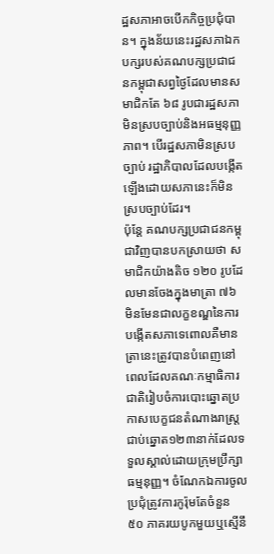ដ្ឋសភាអាចបើកកិច្ចប្រជុំបាន។ ក្នុងន័យនេះរដ្ឋសភាឯកបក្សរបស់គណបក្សប្រជាជនកម្ពុជាសព្វថ្ងៃដែលមានសមាជិកតែ ៦៨ រូបជារដ្ឋសភាមិនស្របច្បាប់និងអធម្មនុញ្ញភាព។ បើរដ្ឋសភាមិនស្របច្បាប់ រដ្ឋាភិបាលដែលបង្កើតឡើងដោយសភានេះក៏មិនស្របច្បាប់ដែរ។
ប៉ុន្តែ គណបក្សប្រជាជនកម្ពុជាវិញបានបកស្រាយថា សមាជិកយ៉ាងតិច ១២០ រូបដែលមានចែងក្នុងមាត្រា ៧៦ មិនមែនជាលក្ខខណ្ឌនៃការបង្កើតសភាទេពោលគឺមានត្រានេះត្រូវបានបំពេញនៅពេលដែលគណៈកម្មាធិការជាតិរៀបចំការបោះឆ្នោតប្រកាសបេក្ខជនតំណាងរាស្ត្រជាប់ឆ្នោត១២៣នាក់ដែលទទួលស្គាល់ដោយក្រុមប្រឹក្សាធម្មនុញ្ញ។ ចំណែកឯការចូលប្រជុំត្រូវការកូរ៉ុមតែចំនួន ៥០ ភាគរយបូកមួយឬស្មើនឹ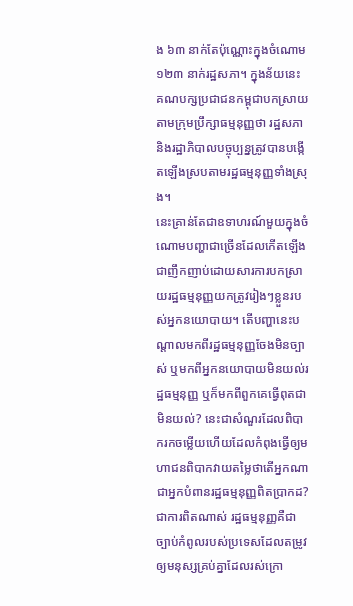ង ៦៣ នាក់តែប៉ុណ្ណោះក្នុងចំណោម ១២៣ នាក់រដ្ឋសភា។ ក្នុងន័យនេះ គណបក្សប្រជាជនកម្ពុជាបកស្រាយតាមក្រុមប្រឹក្សាធម្មនុញ្ញថា រដ្ឋសភានិងរដ្ឋាភិបាលបច្ចុប្បន្នត្រូវបានបង្កើតឡើងស្របតាមរដ្ឋធម្មនុញ្ញទាំងស្រុង។
នេះគ្រាន់តែជាឧទាហរណ៍មួយក្នុងចំណោមបញ្ហាជាច្រើនដែលកើតឡើងជាញឹកញាប់ដោយសារការបកស្រាយរដ្ឋធម្មនុញ្ញយកត្រូវរៀងៗខ្លួនរបស់អ្នកនយោបាយ។ តើបញ្ហានេះបណ្តាលមកពីរដ្ឋធម្មនុញ្ញចែងមិនច្បាស់ ឬមកពីអ្នកនយោបាយមិនយល់រដ្ឋធម្មនុញ្ញ ឬក៏មកពីពួកគេធ្វើពុតជាមិនយល់? នេះជាសំណួរដែលពិបាករកចម្លើយហើយដែលកំពុងធ្វើឲ្យមហាជនពិបាកវាយតម្លៃថាតើអ្នកណាជាអ្នកបំពានរដ្ឋធម្មនុញ្ញពិតប្រាកដ?
ជាការពិតណាស់ រដ្ឋធម្មនុញ្ញគឺជាច្បាប់កំពូលរបស់ប្រទេសដែលតម្រូវឲ្យមនុស្សគ្រប់គ្នាដែលរស់ក្រោ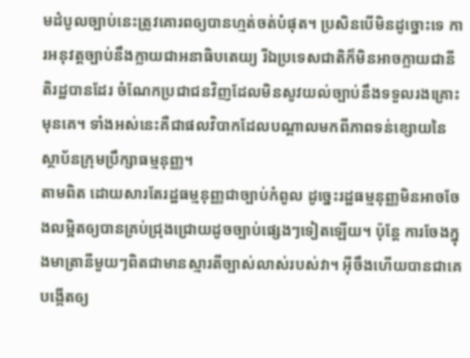មដំបូលច្បាប់នេះត្រូវគោរពឲ្យបានហ្មត់ចត់បំផុត។ ប្រសិនបើមិនដូច្នោះទេ ការអនុវត្តច្បាប់នឹងក្លាយជាអនាធិបតេយ្យ រីឯប្រទេសជាតិក៏មិនអាចក្លាយជានីតិរដ្ឋបានដែរ ចំណែកប្រជាជនវិញដែលមិនសូវយល់ច្បាប់នឹងទទួលរងគ្រោះមុនគេ។ ទាំងអស់នេះគឺជាផលវិបាកដែលបណ្តាលមកពីភាពទន់ខ្សោយនៃស្ថាប័នក្រុមប្រឹក្សាធម្មនុញ្ញ។
តាមពិត ដោយសារតែរដ្ឋធម្មនុញ្ញជាច្បាប់កំពូល ដូច្នេះរដ្ឋធម្មនុញ្ញមិនអាចចែងលម្អិតឲ្យបានគ្រប់ជ្រុងជ្រោយដូចច្បាប់ផ្សេងៗទៀតឡើយ។ ប៉ុន្តែ ការចែងក្នុងមាត្រានីមួយៗពិតជាមានស្មារតីច្បាស់លាស់របស់វា។ អ៊ីចឹងហើយបានជាគេបង្កើតឲ្យ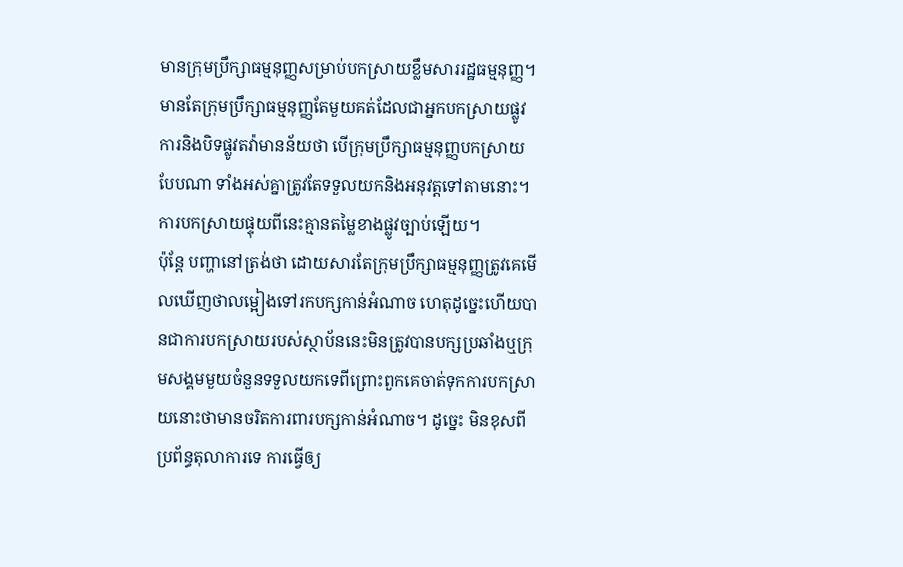មានក្រុមប្រឹក្សាធម្មនុញ្ញសម្រាប់បកស្រាយខ្លឹមសាររដ្ឋធម្មនុញ្ញ។ មានតែក្រុមប្រឹក្សាធម្មនុញ្ញតែមួយគត់ដែលជាអ្នកបកស្រាយផ្លូវការនិងបិទផ្លូវតវ៉ាមានន័យថា បើក្រុមប្រឹក្សាធម្មនុញ្ញបកស្រាយបែបណា ទាំងអស់គ្នាត្រូវតែទទួលយកនិងអនុវត្តទៅតាមនោះ។ ការបកស្រាយផ្ទុយពីនេះគ្មានតម្លៃខាងផ្លូវច្បាប់ឡើយ។
ប៉ុន្តែ បញ្ហានៅត្រង់ថា ដោយសារតែក្រុមប្រឹក្សាធម្មនុញ្ញត្រូវគេមើលឃើញថាលម្អៀងទៅរកបក្សកាន់អំណាច ហេតុដូច្នេះហើយបានជាការបកស្រាយរបស់ស្ថាប័ននេះមិនត្រូវបានបក្សប្រឆាំងឬក្រុមសង្គមមួយចំនួនទទួលយកទេពីព្រោះពួកគេចាត់ទុកការបកស្រាយនោះថាមានចរិតការពារបក្សកាន់អំណាច។ ដូច្នេះ មិនខុសពីប្រព័ន្ធតុលាការទេ ការធ្វើឲ្យ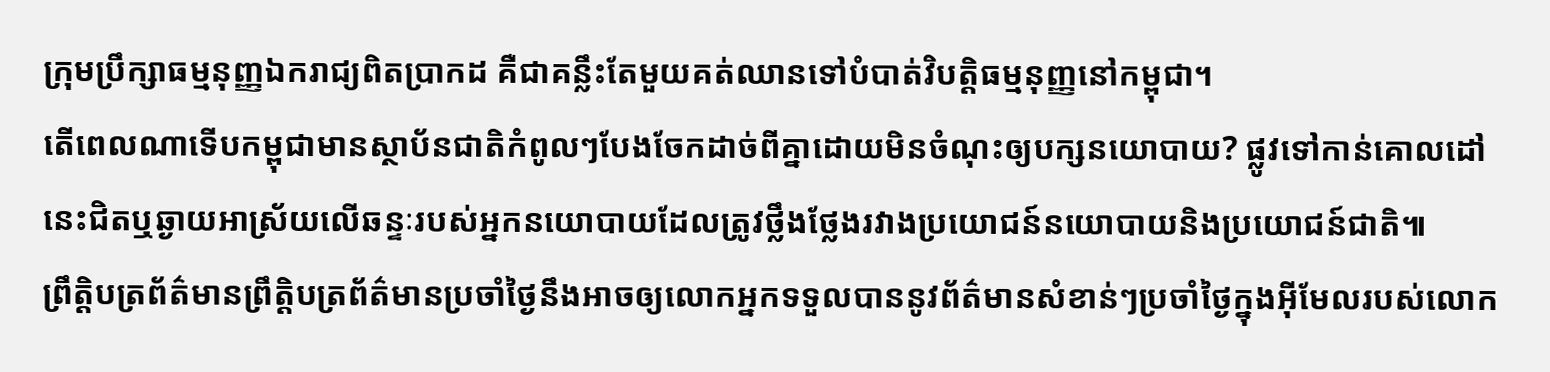ក្រុមប្រឹក្សាធម្មនុញ្ញឯករាជ្យពិតប្រាកដ គឺជាគន្លឹះតែមួយគត់ឈានទៅបំបាត់វិបត្តិធម្មនុញ្ញនៅកម្ពុជា។
តើពេលណាទើបកម្ពុជាមានស្ថាប័នជាតិកំពូលៗបែងចែកដាច់ពីគ្នាដោយមិនចំណុះឲ្យបក្សនយោបាយ? ផ្លូវទៅកាន់គោលដៅនេះជិតឬឆ្ងាយអាស្រ័យលើឆន្ទៈរបស់អ្នកនយោបាយដែលត្រូវថ្លឹងថ្លែងរវាងប្រយោជន៍នយោបាយនិងប្រយោជន៍ជាតិ៕
ព្រឹត្តិបត្រព័ត៌មានព្រឹត្តិបត្រព័ត៌មានប្រចាំថ្ងៃនឹងអាចឲ្យលោកអ្នកទទួលបាននូវព័ត៌មានសំខាន់ៗប្រចាំថ្ងៃក្នុងអ៊ីមែលរបស់លោក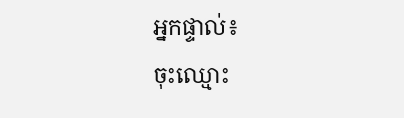អ្នកផ្ទាល់៖
ចុះឈ្មោះ